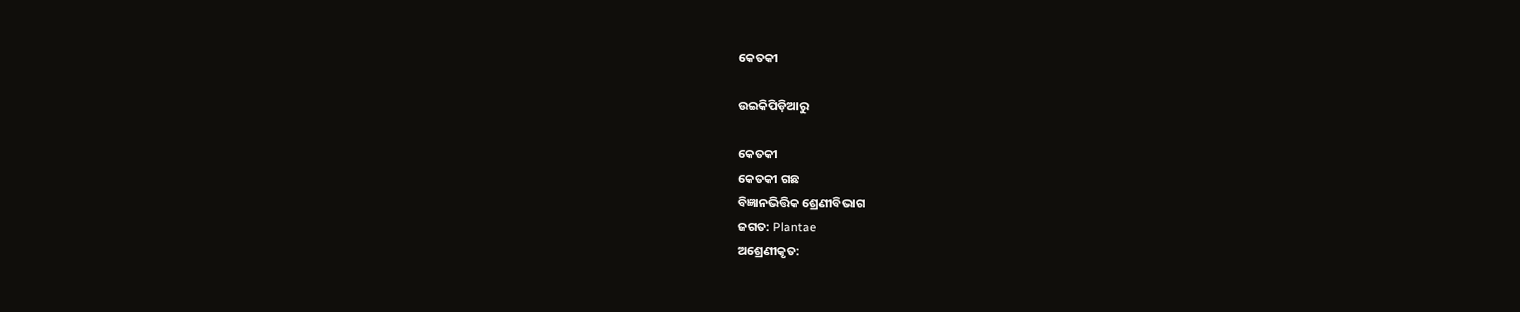କେତକୀ

ଉଇକିପିଡ଼ିଆ‌ରୁ

କେତକୀ
କେତକୀ ଗଛ
ବିଜ୍ଞାନଭିତ୍ତିକ ଶ୍ରେଣୀବିଭାଗ
ଜଗତ: Plantae
ଅଶ୍ରେଣୀକୃତ: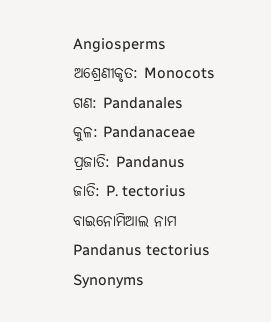Angiosperms
ଅଶ୍ରେଣୀକୃତ: Monocots
ଗଣ: Pandanales
କୁଳ: Pandanaceae
ପ୍ରଜାତି: Pandanus
ଜାତି: P. tectorius
ବାଇନୋମିଆଲ ନାମ
Pandanus tectorius
Synonyms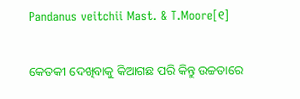Pandanus veitchii Mast. & T.Moore[୧]

କେତକୀ ଦେଖିବାକୁ କିଆଗଛ ପରି କିନ୍ତୁ ଉଚ୍ଚତାରେ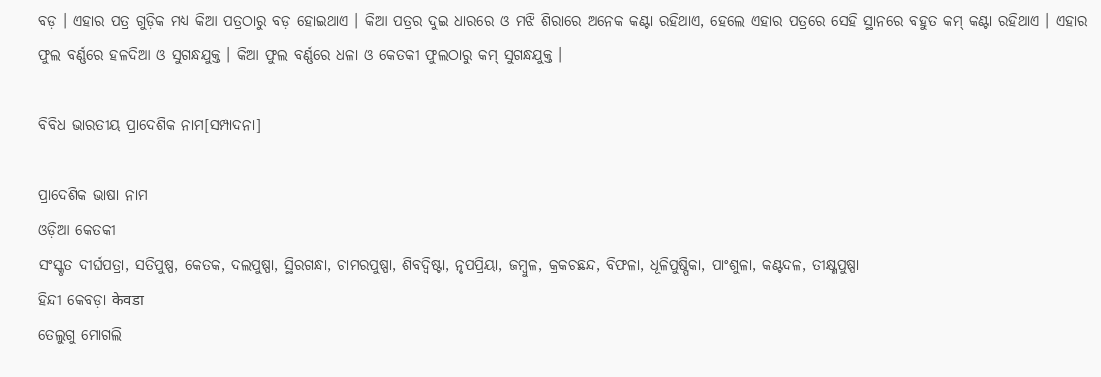ବଡ଼ । ଏହାର ପତ୍ର ଗୁଡ଼ିକ ମଧ୍ୟ କିଆ ପତ୍ରଠାରୁ ବଡ଼ ହୋଇଥାଏ । କିଆ ପତ୍ରର ଦୁଇ ଧାରରେ ଓ ମଝି ଶିରାରେ ଅନେକ କଣ୍ଟା ରହିଥାଏ, ହେଲେ ଏହାର ପତ୍ରରେ ସେହି ସ୍ଥାନରେ ବହୁତ କମ୍ କଣ୍ଟା ରହିଥାଏ । ଏହାର ଫୁଲ ବର୍ଣ୍ଣରେ ହଳଦିଆ ଓ ସୁଗନ୍ଧଯୁକ୍ତ । କିଆ ଫୁଲ ବର୍ଣ୍ଣରେ ଧଳା ଓ କେତକୀ ଫୁଲଠାରୁ କମ୍ ସୁଗନ୍ଧଯୁକ୍ତ ।

ବିବିଧ ଭାରତୀୟ ପ୍ରାଦେଶିକ ନାମ[ସମ୍ପାଦନା]

ପ୍ରାଦେଶିକ ଭାଷା ନାମ
ଓଡ଼ିଆ କେତକୀ
ସଂସ୍କୃତ ଦୀର୍ଘପତ୍ରା, ସତିପୁଷ୍ପ, କେତକ, ଦଲପୁଷ୍ପା, ସ୍ଥିରଗନ୍ଧା, ଚାମରପୁଷ୍ପା, ଶିବଦ୍ୱିଷ୍ଟା, ନୃପପ୍ରିୟା, ଜମ୍ବୁଳ, କ୍ରକଚଛନ୍ଦ, ବିଫଳା, ଧୂଳିପୁଷ୍ପିକା, ପାଂଶୁଳା, କଣ୍ଟଦଳ, ତୀକ୍ଷ୍ଣପୁଷ୍ପା
ହିନ୍ଦୀ କେବଡ଼ା केवडा
ତେଲୁଗୁ ମୋଗଲି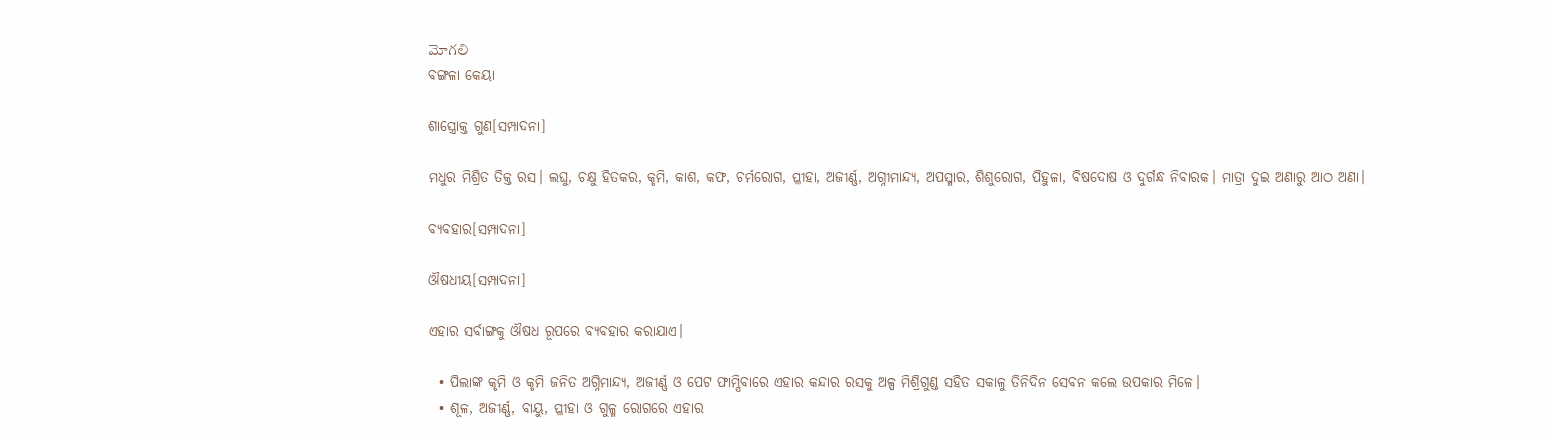మోగలి
ବଙ୍ଗଳା କେୟା

ଶାସ୍ତ୍ରୋକ୍ତ ଗୁଣ[ସମ୍ପାଦନା]

ମଧୁର ମିଶ୍ରିତ ତିକ୍ତ ରସ। ଲଘୁ, ଚକ୍ଷୁ ହିତକର, କୃମି, କାଶ, କଫ, ଚର୍ମରୋଗ, ପ୍ଳୀହା, ଅଜୀର୍ଣ୍ଣ, ଅଗ୍ନୀମାନ୍ଦ୍ୟ, ଅପସ୍ମାର, ଶିଶୁରୋଗ, ପିହୁଳା, ବିଷଦୋଷ ଓ ଦୁର୍ଗନ୍ଧ ନିବାରକ। ମାତ୍ରା ଦୁଇ ଅଣାରୁ ଆଠ ଅଣା।

ବ୍ୟବହାର[ସମ୍ପାଦନା]

ଔଷଧୀୟ[ସମ୍ପାଦନା]

ଏହାର ସର୍ବାଙ୍ଗକୁ ଔଷଧ ରୂପରେ ବ୍ୟବହାର କରାଯାଏ।

  • ପିଲାଙ୍କ କୃମି ଓ କୃମି ଜନିତ ଅଗ୍ନିମାନ୍ଦ୍ୟ, ଅଜୀର୍ଣ୍ଣ ଓ ପେଟ ଫାମ୍ପିବାରେ ଏହାର କନ୍ଦାର ରସକୁ ଅଳ୍ପ ମିଶ୍ରିଗୁଣ୍ଡ ସହିତ ସକାଳୁ ତିନିଦିନ ସେବନ କଲେ ଉପକାର ମିଳେ।
  • ଶୂଳ, ଅଜୀର୍ଣ୍ଣ, ବାୟୁ, ପ୍ଳୀହା ଓ ଗୁଳ୍ମ ରୋଗରେ ଏହାର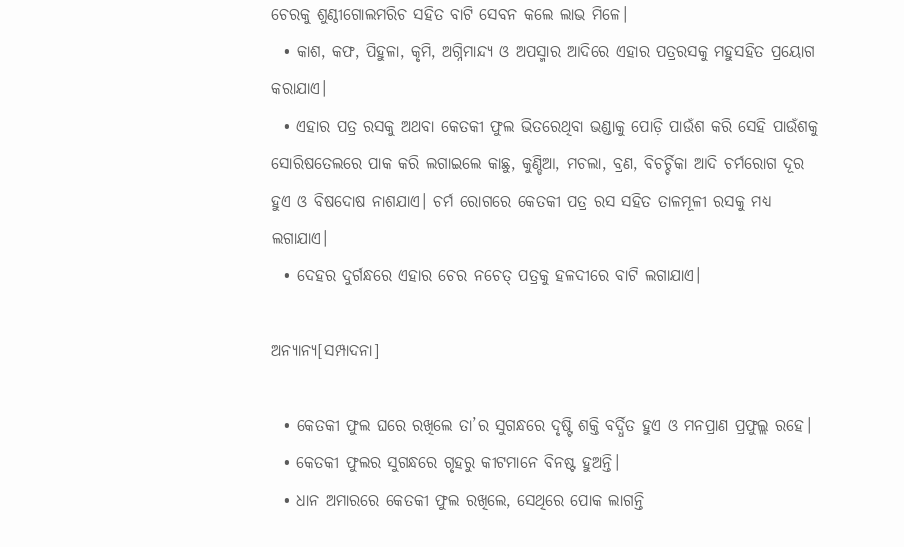ଚେରକୁ ଶୁଣ୍ଠୀଗୋଲମରିଚ ସହିତ ବାଟି ସେବନ କଲେ ଲାଭ ମିଳେ।
  • କାଶ, କଫ, ପିହୁଳା, କୃମି, ଅଗ୍ନିମାନ୍ଦ୍ୟ ଓ ଅପସ୍ମାର ଆଦିରେ ଏହାର ପତ୍ରରସକୁ ମହୁସହିତ ପ୍ରୟୋଗ କରାଯାଏ।
  • ଏହାର ପତ୍ର ରସକୁ ଅଥବା କେତକୀ ଫୁଲ ଭିତରେଥିବା ଭଣ୍ଡାକୁ ପୋଡ଼ି ପାଉଁଶ କରି ସେହି ପାଉଁଶକୁ ସୋରିଷତେଲରେ ପାକ କରି ଲଗାଇଲେ କାଛୁ, କୁଣ୍ଡିଆ, ମଚଲା, ବ୍ରଣ, ବିଚର୍ଚ୍ଚିକା ଆଦି ଚର୍ମରୋଗ ଦୂର ହୁଏ ଓ ବିଷଦୋଷ ନାଶଯାଏ। ଚର୍ମ ରୋଗରେ କେତକୀ ପତ୍ର ରସ ସହିତ ତାଳମୂଳୀ ରସକୁ ମଧ୍ୟ ଲଗାଯାଏ।
  • ଦେହର ଦୁର୍ଗନ୍ଧରେ ଏହାର ଚେର ନଚେତ୍ ପତ୍ରକୁ ହଳଦୀରେ ବାଟି ଲଗାଯାଏ।

ଅନ୍ୟାନ୍ୟ[ସମ୍ପାଦନା]

  • କେତକୀ ଫୁଲ ଘରେ ରଖିଲେ ତା’ର ସୁଗନ୍ଧରେ ଦୃଷ୍ଟି ଶକ୍ତି ବର୍ଦ୍ଧିତ ହୁଏ ଓ ମନପ୍ରାଣ ପ୍ରଫୁଲ୍ଲ ରହେ।
  • କେତକୀ ଫୁଲର ସୁଗନ୍ଧରେ ଗୃହରୁ କୀଟମାନେ ବିନଷ୍ଟ ହୁଅନ୍ତି।
  • ଧାନ ଅମାରରେ କେତକୀ ଫୁଲ ରଖିଲେ, ସେଥିରେ ପୋକ ଲାଗନ୍ତି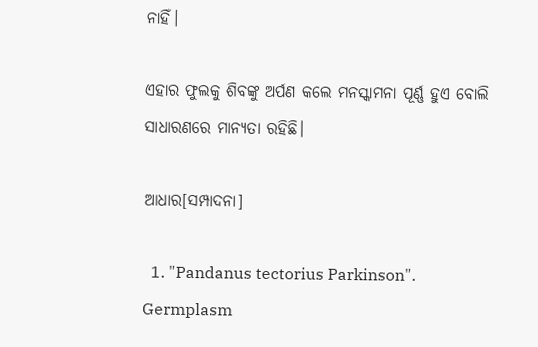ନାହିଁ।

ଏହାର ଫୁଲକୁ ଶିବଙ୍କୁ ଅର୍ପଣ କଲେ ମନସ୍କାମନା ପୂର୍ଣ୍ଣ ହୁଏ ବୋଲି ସାଧାରଣରେ ମାନ୍ୟତା ରହିଛି।

ଆଧାର[ସମ୍ପାଦନା]

  1. "Pandanus tectorius Parkinson". Germplasm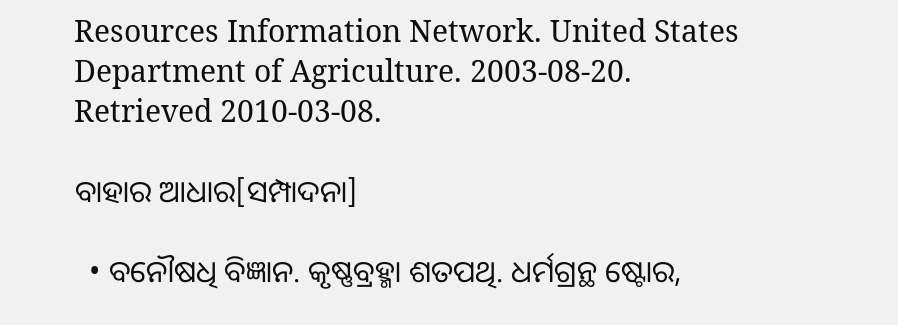Resources Information Network. United States Department of Agriculture. 2003-08-20. Retrieved 2010-03-08.

ବାହାର ଆଧାର[ସମ୍ପାଦନା]

  • ବନୌଷଧି ବିଜ୍ଞାନ. କୃଷ୍ଣବ୍ରହ୍ମା ଶତପଥି. ଧର୍ମଗ୍ରନ୍ଥ ଷ୍ଟୋର,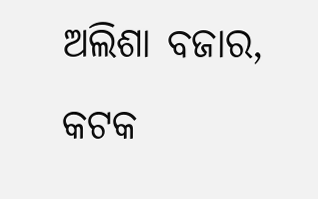ଅଲିଶା ବଜାର, କଟକ